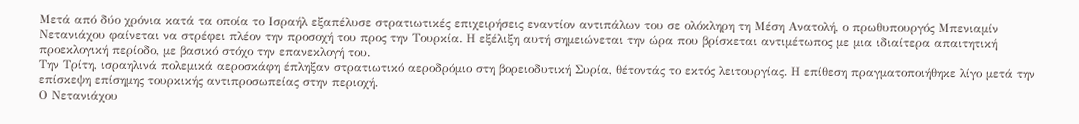Μετά από δύο χρόνια κατά τα οποία το Ισραήλ εξαπέλυσε στρατιωτικές επιχειρήσεις εναντίον αντιπάλων του σε ολόκληρη τη Μέση Ανατολή, ο πρωθυπουργός Μπενιαμίν Νετανιάχου φαίνεται να στρέφει πλέον την προσοχή του προς την Τουρκία. Η εξέλιξη αυτή σημειώνεται την ώρα που βρίσκεται αντιμέτωπος με μια ιδιαίτερα απαιτητική προεκλογική περίοδο, με βασικό στόχο την επανεκλογή του.
Την Τρίτη, ισραηλινά πολεμικά αεροσκάφη έπληξαν στρατιωτικό αεροδρόμιο στη βορειοδυτική Συρία, θέτοντάς το εκτός λειτουργίας. Η επίθεση πραγματοποιήθηκε λίγο μετά την επίσκεψη επίσημης τουρκικής αντιπροσωπείας στην περιοχή.
Ο Νετανιάχου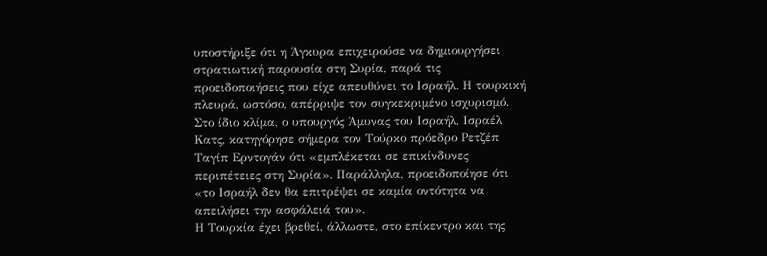υποστήριξε ότι η Άγκυρα επιχειρούσε να δημιουργήσει στρατιωτική παρουσία στη Συρία, παρά τις προειδοποιήσεις που είχε απευθύνει το Ισραήλ. Η τουρκική πλευρά, ωστόσο, απέρριψε τον συγκεκριμένο ισχυρισμό.
Στο ίδιο κλίμα, ο υπουργός Άμυνας του Ισραήλ, Ισραέλ Κατς, κατηγόρησε σήμερα τον Τούρκο πρόεδρο Ρετζέπ Ταγίπ Ερντογάν ότι «εμπλέκεται σε επικίνδυνες περιπέτειες στη Συρία». Παράλληλα, προειδοποίησε ότι «το Ισραήλ δεν θα επιτρέψει σε καμία οντότητα να απειλήσει την ασφάλειά του».
Η Τουρκία έχει βρεθεί, άλλωστε, στο επίκεντρο και της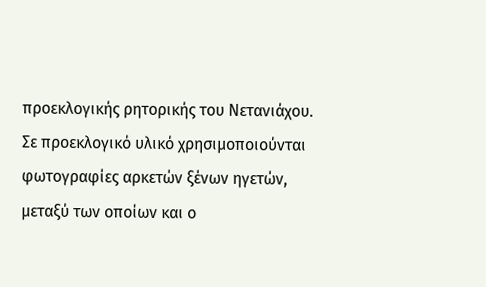προεκλογικής ρητορικής του Νετανιάχου. Σε προεκλογικό υλικό χρησιμοποιούνται φωτογραφίες αρκετών ξένων ηγετών, μεταξύ των οποίων και ο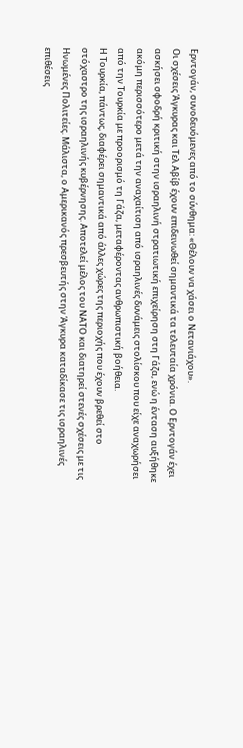Ερντογάν, συνοδευόμενες από το σύνθημα: «Θέλουν να χάσει ο Νετανιάχου».
Οι σχέσεις Άγκυρας και Τελ Αβίβ έχουν επιδεινωθεί σημαντικά τα τελευταία χρόνια. Ο Ερντογάν έχει ασκήσει σφοδρή κριτική στην ισραηλινή στρατιωτική επιχείρηση στη Γάζα, ενώ η ένταση αυξήθηκε ακόμη περισσότερο μετά την αναχαίτιση από ισραηλινές δυνάμεις στολίσκου που είχε αναχωρήσει από την Τουρκία με προορισμό τη Γάζα, μεταφέροντας ανθρωπιστική βοήθεια.
Η Τουρκία, πάντως, διαφέρει σημαντικά από άλλες χώρες της περιοχής που έχουν βρεθεί στο στόχαστρο της ισραηλινής κυβέρνησης. Αποτελεί μέλος του ΝΑΤΟ και διατηρεί στενές σχέσεις με τις Ηνωμένες Πολιτείες. Μάλιστα, ο Αμερικανός πρεσβευτής στην Άγκυρα καταδίκασε τις ισραηλινές επιθέσεις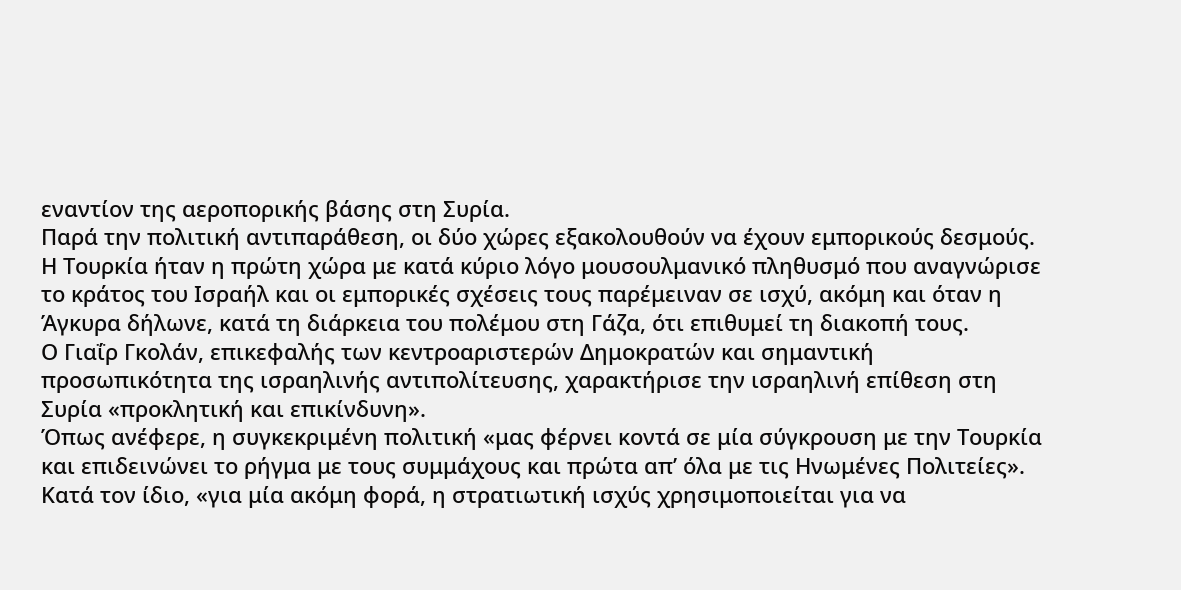εναντίον της αεροπορικής βάσης στη Συρία.
Παρά την πολιτική αντιπαράθεση, οι δύο χώρες εξακολουθούν να έχουν εμπορικούς δεσμούς. Η Τουρκία ήταν η πρώτη χώρα με κατά κύριο λόγο μουσουλμανικό πληθυσμό που αναγνώρισε το κράτος του Ισραήλ και οι εμπορικές σχέσεις τους παρέμειναν σε ισχύ, ακόμη και όταν η Άγκυρα δήλωνε, κατά τη διάρκεια του πολέμου στη Γάζα, ότι επιθυμεί τη διακοπή τους.
Ο Γιαΐρ Γκολάν, επικεφαλής των κεντροαριστερών Δημοκρατών και σημαντική προσωπικότητα της ισραηλινής αντιπολίτευσης, χαρακτήρισε την ισραηλινή επίθεση στη Συρία «προκλητική και επικίνδυνη».
Όπως ανέφερε, η συγκεκριμένη πολιτική «μας φέρνει κοντά σε μία σύγκρουση με την Τουρκία και επιδεινώνει το ρήγμα με τους συμμάχους και πρώτα απ’ όλα με τις Ηνωμένες Πολιτείες». Κατά τον ίδιο, «για μία ακόμη φορά, η στρατιωτική ισχύς χρησιμοποιείται για να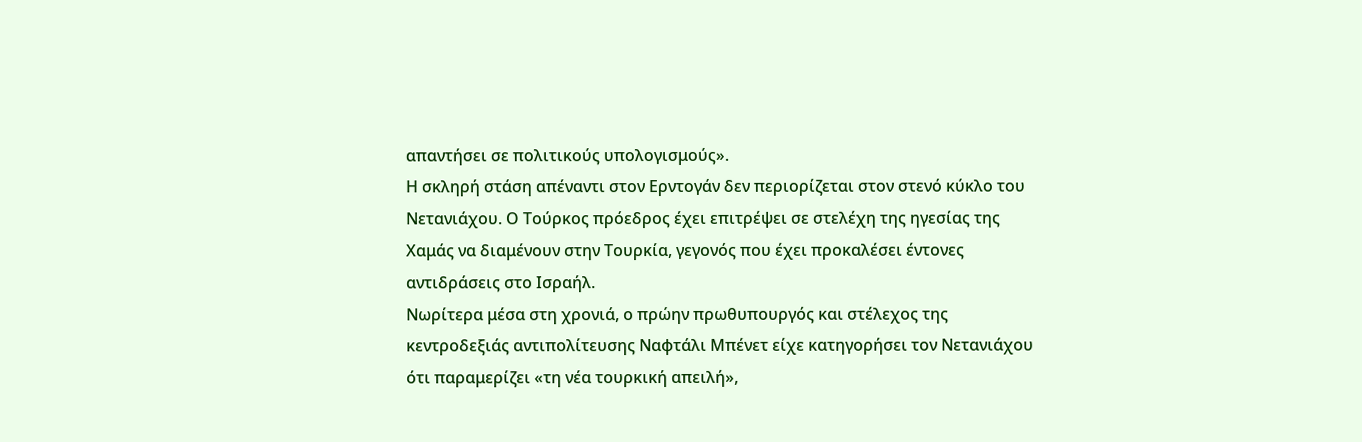απαντήσει σε πολιτικούς υπολογισμούς».
Η σκληρή στάση απέναντι στον Ερντογάν δεν περιορίζεται στον στενό κύκλο του Νετανιάχου. Ο Τούρκος πρόεδρος έχει επιτρέψει σε στελέχη της ηγεσίας της Χαμάς να διαμένουν στην Τουρκία, γεγονός που έχει προκαλέσει έντονες αντιδράσεις στο Ισραήλ.
Νωρίτερα μέσα στη χρονιά, ο πρώην πρωθυπουργός και στέλεχος της κεντροδεξιάς αντιπολίτευσης Ναφτάλι Μπένετ είχε κατηγορήσει τον Νετανιάχου ότι παραμερίζει «τη νέα τουρκική απειλή»,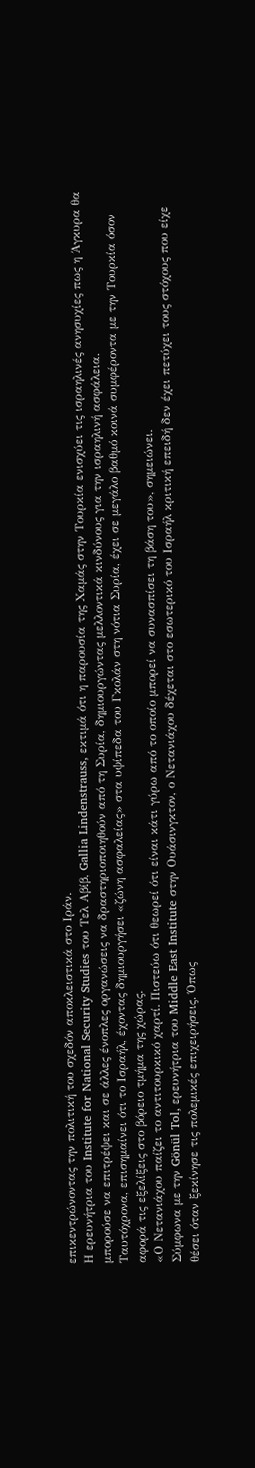επικεντρώνοντας την πολιτική του σχεδόν αποκλειστικά στο Ιράν.
Η ερευνήτρια του Institute for National Security Studies του Τελ Αβίβ, Gallia Lindenstrauss, εκτιμά ότι η παρουσία της Χαμάς στην Τουρκία ενισχύει τις ισραηλινές ανησυχίες πως η Άγκυρα θα μπορούσε να επιτρέψει και σε άλλες ένοπλες οργανώσεις να δραστηριοποιηθούν από τη Συρία, δημιουργώντας μελλοντικά κινδύνους για την ισραηλινή ασφάλεια.
Ταυτόχρονα, επισημαίνει ότι το Ισραήλ, έχοντας δημιουργήσει «ζώνη ασφαλείας» στα υψίπεδα του Γκολάν στη νότια Συρία, έχει σε μεγάλο βαθμό κοινά συμφέροντα με την Τουρκία όσον αφορά τις εξελίξεις στο βόρειο τμήμα της χώρας.
«Ο Νετανιάχου παίζει το αντιτουρκικό χαρτί. Πιστεύω ότι θεωρεί ότι είναι κάτι γύρω από το οποίο μπορεί να συνασπίσει τη βάση του», σημειώνει.
Σύμφωνα με την Gönül Tol, ερευνήτρια του Middle East Institute στην Ουάσινγκτον, ο Νετανιάχου δέχεται στο εσωτερικό του Ισραήλ κριτική επειδή δεν έχει πετύχει τους στόχους που είχε θέσει όταν ξεκίνησε τις πολεμικές επιχειρήσεις. Όπως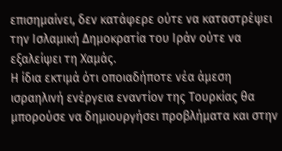επισημαίνει, δεν κατάφερε ούτε να καταστρέψει την Ισλαμική Δημοκρατία του Ιράν ούτε να εξαλείψει τη Χαμάς.
Η ίδια εκτιμά ότι οποιαδήποτε νέα άμεση ισραηλινή ενέργεια εναντίον της Τουρκίας θα μπορούσε να δημιουργήσει προβλήματα και στην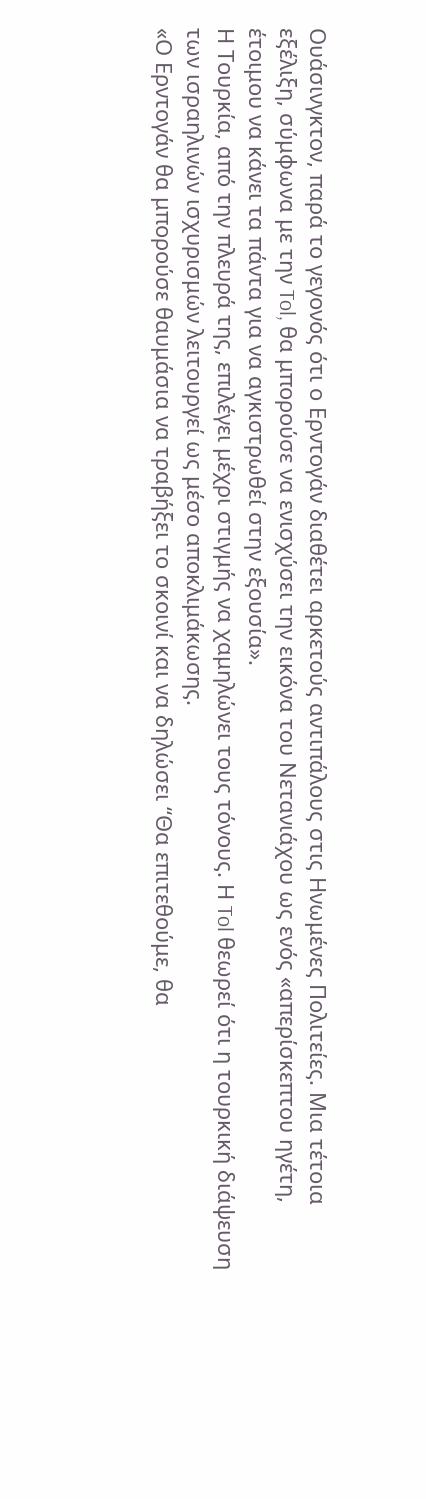Ουάσινγκτον, παρά το γεγονός ότι ο Ερντογάν διαθέτει αρκετούς αντιπάλους στις Ηνωμένες Πολιτείες. Μια τέτοια εξέλιξη, σύμφωνα με την Tol, θα μπορούσε να ενισχύσει την εικόνα του Νετανιάχου ως ενός «απερίσκεπτου ηγέτη, έτοιμου να κάνει τα πάντα για να αγκιστρωθεί στην εξουσία».
Η Τουρκία, από την πλευρά της, επιλέγει μέχρι στιγμής να χαμηλώνει τους τόνους. Η Tol θεωρεί ότι η τουρκική διάψευση των ισραηλινών ισχυρισμών λειτουργεί ως μέσο αποκλιμάκωσης.
«Ο Ερντογάν θα μπορούσε θαυμάσια να τραβήξει το σκοινί και να δηλώσει “Θα επιτεθούμε, θα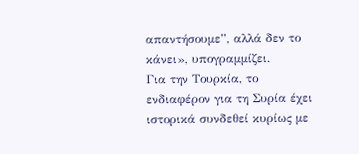απαντήσουμε”, αλλά δεν το κάνει», υπογραμμίζει.
Για την Τουρκία, το ενδιαφέρον για τη Συρία έχει ιστορικά συνδεθεί κυρίως με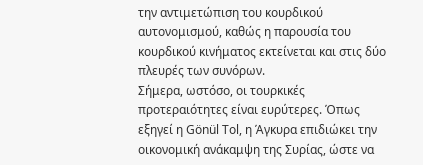την αντιμετώπιση του κουρδικού αυτονομισμού, καθώς η παρουσία του κουρδικού κινήματος εκτείνεται και στις δύο πλευρές των συνόρων.
Σήμερα, ωστόσο, οι τουρκικές προτεραιότητες είναι ευρύτερες. Όπως εξηγεί η Gönül Tol, η Άγκυρα επιδιώκει την οικονομική ανάκαμψη της Συρίας, ώστε να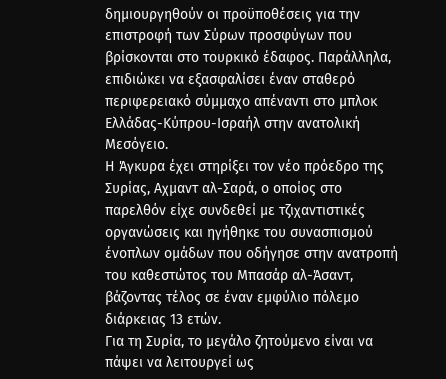δημιουργηθούν οι προϋποθέσεις για την επιστροφή των Σύρων προσφύγων που βρίσκονται στο τουρκικό έδαφος. Παράλληλα, επιδιώκει να εξασφαλίσει έναν σταθερό περιφερειακό σύμμαχο απέναντι στο μπλοκ Ελλάδας-Κύπρου-Ισραήλ στην ανατολική Μεσόγειο.
Η Άγκυρα έχει στηρίξει τον νέο πρόεδρο της Συρίας, Αχμαντ αλ-Σαρά, ο οποίος στο παρελθόν είχε συνδεθεί με τζιχαντιστικές οργανώσεις και ηγήθηκε του συνασπισμού ένοπλων ομάδων που οδήγησε στην ανατροπή του καθεστώτος του Μπασάρ αλ-Άσαντ, βάζοντας τέλος σε έναν εμφύλιο πόλεμο διάρκειας 13 ετών.
Για τη Συρία, το μεγάλο ζητούμενο είναι να πάψει να λειτουργεί ως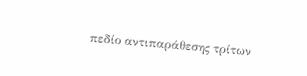πεδίο αντιπαράθεσης τρίτων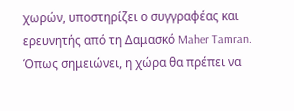χωρών, υποστηρίζει ο συγγραφέας και ερευνητής από τη Δαμασκό Maher Tamran.
Όπως σημειώνει, η χώρα θα πρέπει να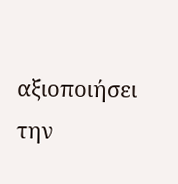αξιοποιήσει την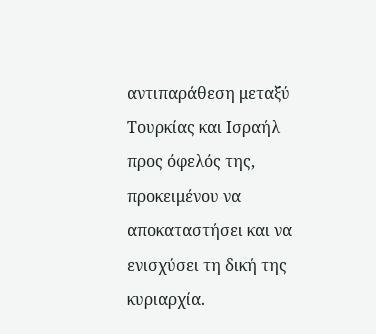αντιπαράθεση μεταξύ Τουρκίας και Ισραήλ προς όφελός της, προκειμένου να αποκαταστήσει και να ενισχύσει τη δική της κυριαρχία.